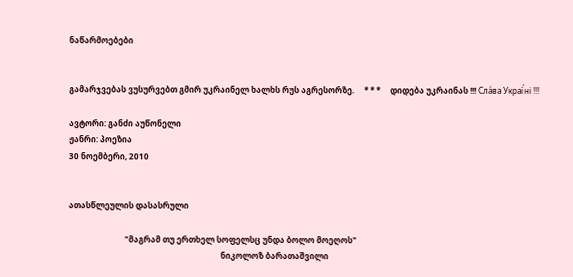ნაწარმოებები


გამარჯვებას ვუსურვებთ გმირ უკრაინელ ხალხს რუს აგრესორზე.     * * *     დიდება უკრაინას !!! Сла́ва Украї́ні !!!

ავტორი: განძი აუწონელი
ჟანრი: პოეზია
30 ნოემბერი, 2010


ათასწლეულის დასასრული

                            "მაგრამ თუ ერთხელ სოფელსც უნდა ბოლო მოეღოს"
                                                                            ნიკოლოზ ბარათაშვილი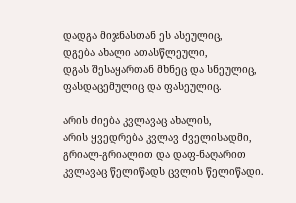დადგა მიჯნასთან ეს ასეულიც,
დგება ახალი ათასწლეული,
დგას შესაყართან მხნეც და სნეულიც,
ფასდაცემულიც და ფასეულიც.

არის ძიება კვლავაც ახალის,
არის ყვედრება კვლავ ძველისადმი,
გრიალ-გრიალით და დაფ-ნაღარით
კვლავაც წელიწადს ცვლის წელიწადი.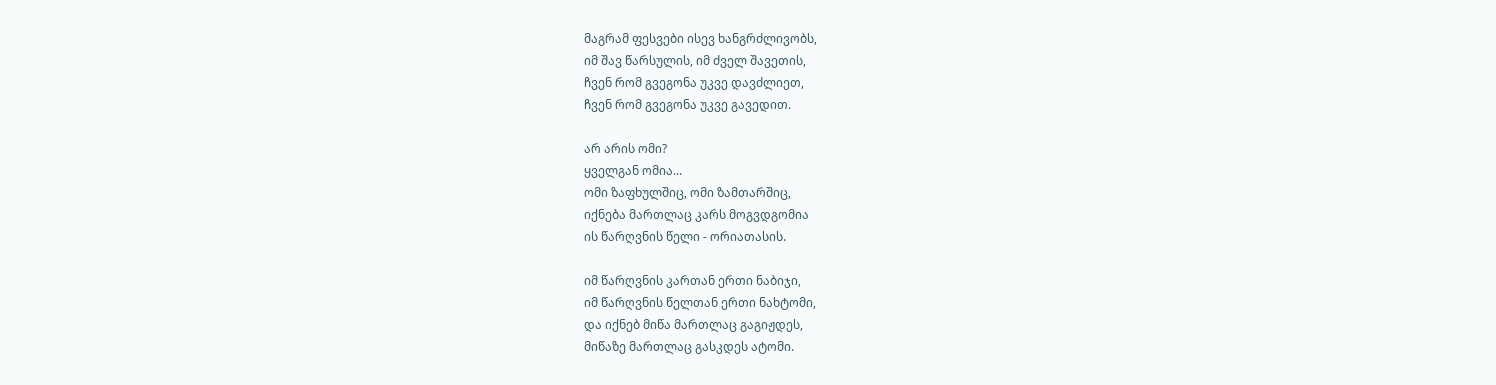მაგრამ ფესვები ისევ ხანგრძლივობს,
იმ შავ წარსულის, იმ ძველ შავეთის,
ჩვენ რომ გვეგონა უკვე დავძლიეთ,
ჩვენ რომ გვეგონა უკვე გავედით.

არ არის ომი?
ყველგან ომია...
ომი ზაფხულშიც, ომი ზამთარშიც,
იქნება მართლაც კარს მოგვდგომია
ის წარღვნის წელი - ორიათასის.

იმ წარღვნის კართან ერთი ნაბიჯი,
იმ წარღვნის წელთან ერთი ნახტომი,
და იქნებ მიწა მართლაც გაგიჟდეს,
მიწაზე მართლაც გასკდეს ატომი.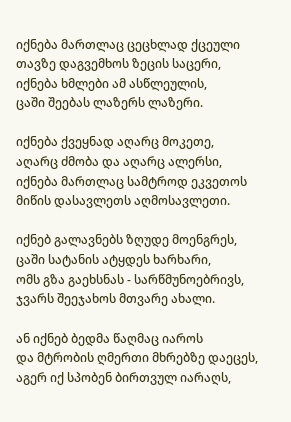იქნება მართლაც ცეცხლად ქცეული
თავზე დაგვემხოს ზეცის საცერი,
იქნება ხმლები ამ ასწლეულის,
ცაში შეებას ლაზერს ლაზერი.

იქნება ქვეყნად აღარც მოკეთე,
აღარც ძმობა და აღარც ალერსი,
იქნება მართლაც სამტროდ ეკვეთოს
მიწის დასავლეთს აღმოსავლეთი.

იქნებ გალავნებს ზღუდე მოენგრეს,
ცაში სატანის ატყდეს ხარხარი,
ომს გზა გაეხსნას - სარწმუნოებრივს,
ჯვარს შეეჯახოს მთვარე ახალი.

ან იქნებ ბედმა წაღმაც იაროს
და მტრობის ღმერთი მხრებზე დაეცეს,
აგერ იქ სპობენ ბირთვულ იარაღს,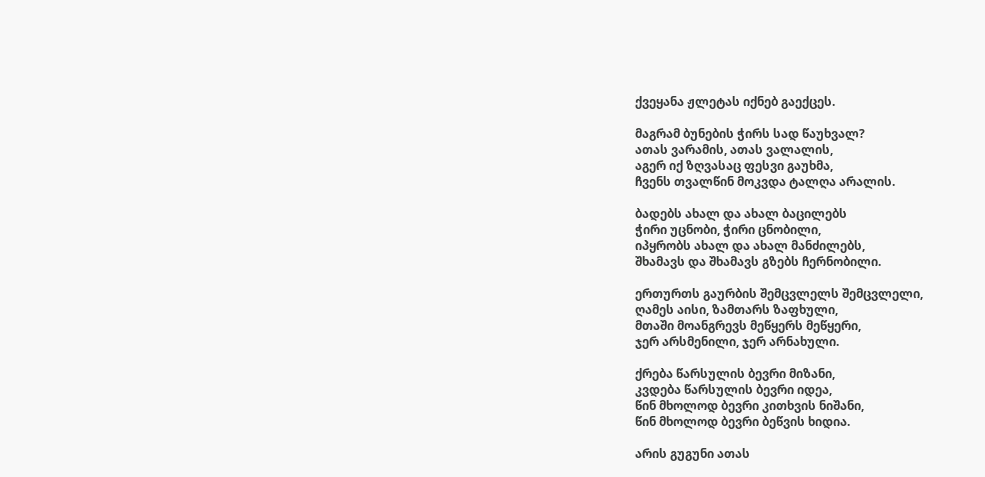ქვეყანა ჟლეტას იქნებ გაექცეს.

მაგრამ ბუნების ჭირს სად წაუხვალ?
ათას ვარამის, ათას ვალალის,
აგერ იქ ზღვასაც ფესვი გაუხმა,
ჩვენს თვალწინ მოკვდა ტალღა არალის.

ბადებს ახალ და ახალ ბაცილებს
ჭირი უცნობი, ჭირი ცნობილი,
იპყრობს ახალ და ახალ მანძილებს,
შხამავს და შხამავს გზებს ჩერნობილი.

ერთურთს გაურბის შემცვლელს შემცვლელი,
ღამეს აისი, ზამთარს ზაფხული,
მთაში მოანგრევს მეწყერს მეწყერი,
ჯერ არსმენილი, ჯერ არნახული.

ქრება წარსულის ბევრი მიზანი,
კვდება წარსულის ბევრი იდეა,
წინ მხოლოდ ბევრი კითხვის ნიშანი,
წინ მხოლოდ ბევრი ბეწვის ხიდია.

არის გუგუნი ათას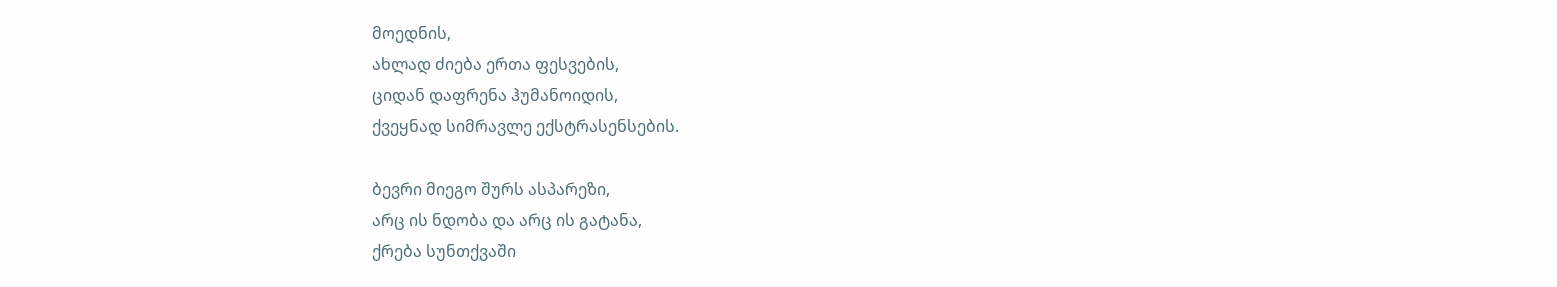მოედნის,
ახლად ძიება ერთა ფესვების,
ციდან დაფრენა ჰუმანოიდის,
ქვეყნად სიმრავლე ექსტრასენსების.

ბევრი მიეგო შურს ასპარეზი,
არც ის ნდობა და არც ის გატანა,
ქრება სუნთქვაში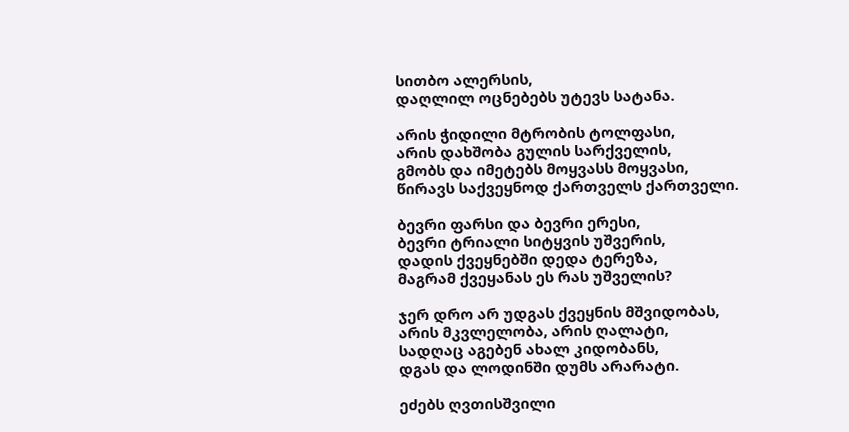სითბო ალერსის,
დაღლილ ოცნებებს უტევს სატანა.

არის ჭიდილი მტრობის ტოლფასი,
არის დახშობა გულის სარქველის,
გმობს და იმეტებს მოყვასს მოყვასი,
წირავს საქვეყნოდ ქართველს ქართველი.

ბევრი ფარსი და ბევრი ერესი,
ბევრი ტრიალი სიტყვის უშვერის,
დადის ქვეყნებში დედა ტერეზა,
მაგრამ ქვეყანას ეს რას უშველის?

ჯერ დრო არ უდგას ქვეყნის მშვიდობას,
არის მკვლელობა, არის ღალატი,
სადღაც აგებენ ახალ კიდობანს,
დგას და ლოდინში დუმს არარატი.

ეძებს ღვთისშვილი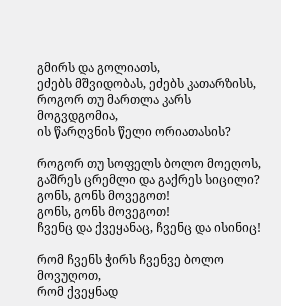გმირს და გოლიათს,
ეძებს მშვიდობას, ეძებს კათარზისს,
როგორ თუ მართლა კარს მოგვდგომია,
ის წარღვნის წელი ორიათასის?

როგორ თუ სოფელს ბოლო მოეღოს,
გაშრეს ცრემლი და გაქრეს სიცილი?
გონს, გონს მოვეგოთ!
გონს, გონს მოვეგოთ!
ჩვენც და ქვეყანაც, ჩვენც და ისინიც!

რომ ჩვენს ჭირს ჩვენვე ბოლო მოვუღოთ,
რომ ქვეყნად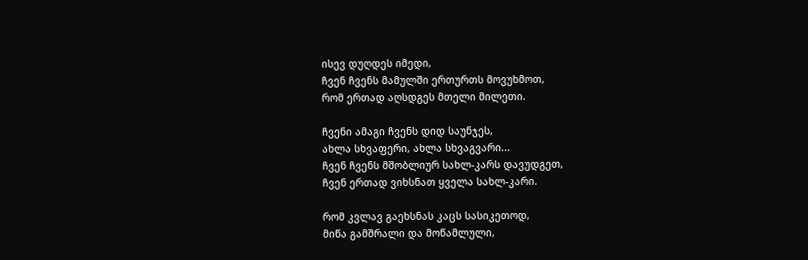ისევ დუღდეს იმედი,
ჩვენ ჩვენს მამულში ერთურთს მოვუხმოთ,
რომ ერთად აღსდგეს მთელი მილეთი.

ჩვენი ამაგი ჩვენს დიდ საუნჯეს,
ახლა სხვაფერი, ახლა სხვაგვარი...
ჩვენ ჩვენს მშობლიურ სახლ-კარს დავუდგეთ,
ჩვენ ერთად ვიხსნათ ყველა სახლ-კარი.

რომ კვლავ გაეხსნას კაცს სასიკეთოდ,
მიწა გამშრალი და მოწამლული,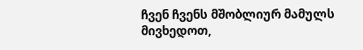ჩვენ ჩვენს მშობლიურ მამულს მივხედოთ,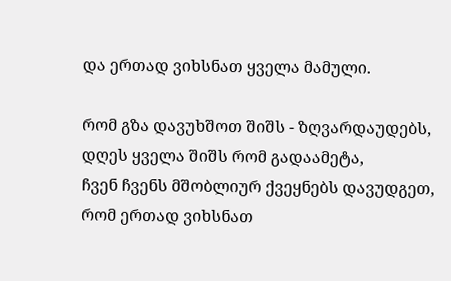და ერთად ვიხსნათ ყველა მამული.

რომ გზა დავუხშოთ შიშს - ზღვარდაუდებს,
დღეს ყველა შიშს რომ გადაამეტა,
ჩვენ ჩვენს მშობლიურ ქვეყნებს დავუდგეთ,
რომ ერთად ვიხსნათ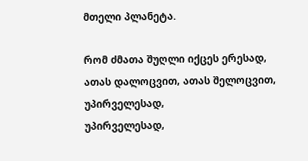მთელი პლანეტა.

რომ ძმათა შუღლი იქცეს ერესად,
ათას დალოცვით, ათას შელოცვით,
უპირველესად,
უპირველესად,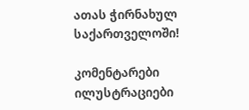ათას ჭირნახულ საქართველოში!

კომენტარები ილუსტრაციები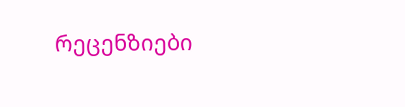რეცენზიები